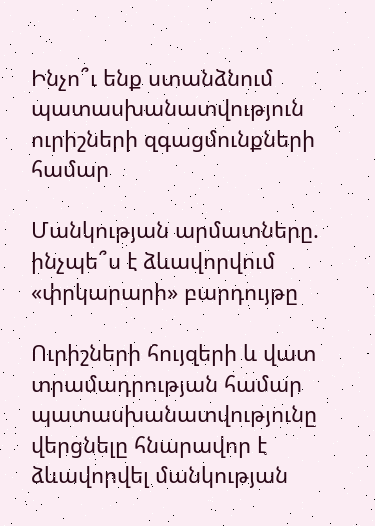Ինչո՞ւ ենք ստանձնում պատասխանատվություն ուրիշների զգացմունքների համար

Մանկության արմատները. ինչպե՞ս է ձևավորվում «փրկարարի» բարդույթը

Ուրիշների հույզերի և վատ տրամադրության համար  պատասխանատվությունը վերցնելը հնարավոր է  ձևավորվել մանկության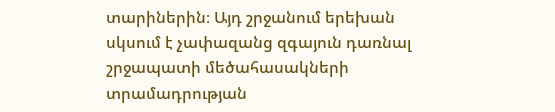տարիներին։ Այդ շրջանում երեխան սկսում է չափազանց զգայուն դառնալ շրջապատի մեծահասակների տրամադրության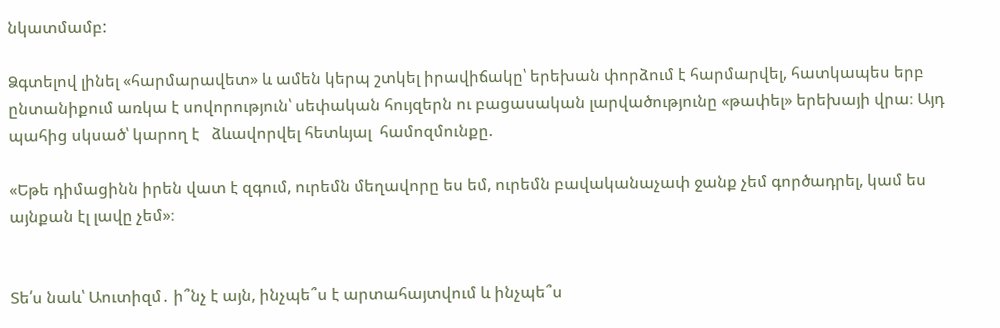նկատմամբ:

Ձգտելով լինել «հարմարավետ» և ամեն կերպ շտկել իրավիճակը՝ երեխան փորձում է հարմարվել, հատկապես երբ ընտանիքում առկա է սովորություն՝ սեփական հույզերն ու բացասական լարվածությունը «թափել» երեխայի վրա։ Այդ պահից սկսած՝ կարող է   ձևավորվել հետևյալ  համոզմունքը.

«Եթե դիմացինն իրեն վատ է զգում, ուրեմն մեղավորը ես եմ, ուրեմն բավականաչափ ջանք չեմ գործադրել, կամ ես այնքան էլ լավը չեմ»։


Տե՛ս նաև՝ Աուտիզմ․ ի՞նչ է այն, ինչպե՞ս է արտահայտվում և ինչպե՞ս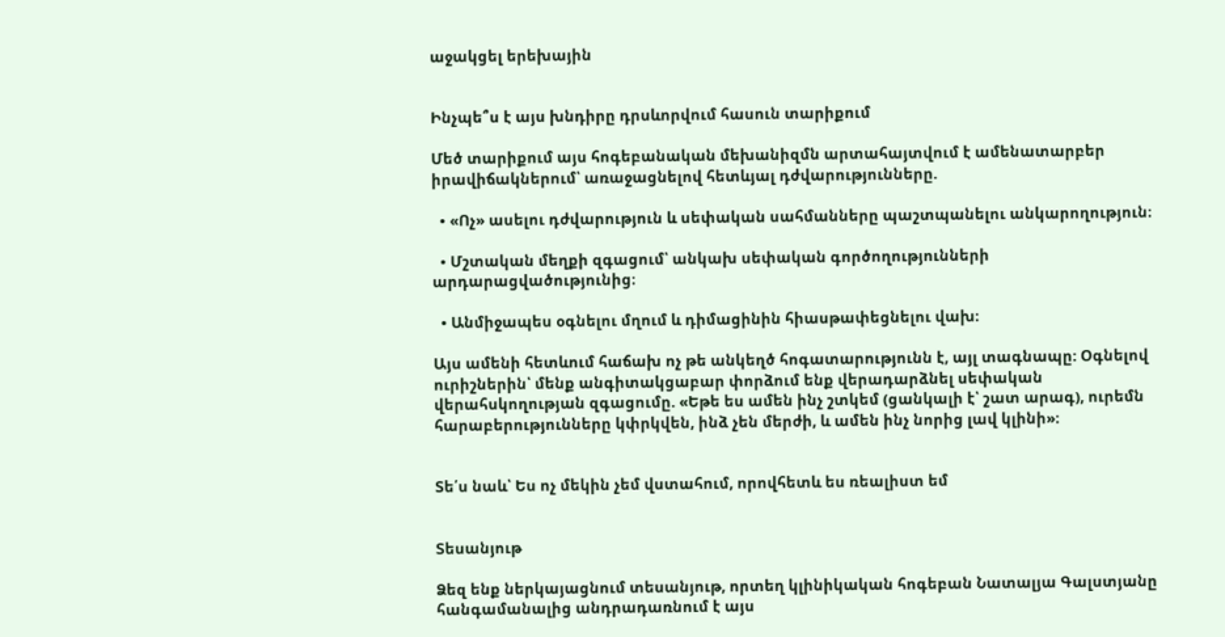աջակցել երեխային


Ինչպե՞ս է այս խնդիրը դրսևորվում հասուն տարիքում

Մեծ տարիքում այս հոգեբանական մեխանիզմն արտահայտվում է ամենատարբեր իրավիճակներում՝ առաջացնելով հետևյալ դժվարությունները.

  • «Ոչ» ասելու դժվարություն և սեփական սահմանները պաշտպանելու անկարողություն։

  • Մշտական մեղքի զգացում՝ անկախ սեփական գործողությունների արդարացվածությունից։

  • Անմիջապես օգնելու մղում և դիմացինին հիասթափեցնելու վախ։

Այս ամենի հետևում հաճախ ոչ թե անկեղծ հոգատարությունն է, այլ տագնապը: Օգնելով ուրիշներին՝ մենք անգիտակցաբար փորձում ենք վերադարձնել սեփական վերահսկողության զգացումը. «Եթե ես ամեն ինչ շտկեմ (ցանկալի է՝ շատ արագ), ուրեմն հարաբերությունները կփրկվեն, ինձ չեն մերժի, և ամեն ինչ նորից լավ կլինի»։


Տե՛ս նաև՝ Ես ոչ մեկին չեմ վստահում, որովհետև ես ռեալիստ եմ


Տեսանյութ

Ձեզ ենք ներկայացնում տեսանյութ, որտեղ կլինիկական հոգեբան Նատալյա Գալստյանը հանգամանալից անդրադառնում է այս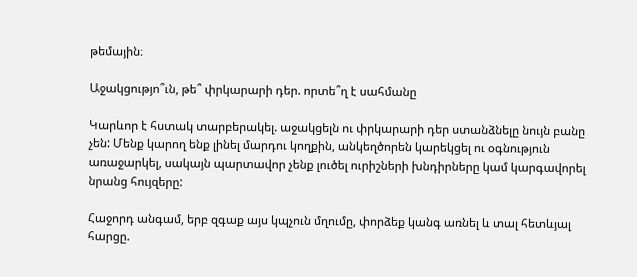թեմային։

Աջակցությո՞ւն, թե՞ փրկարարի դեր. որտե՞ղ է սահմանը

Կարևոր է հստակ տարբերակել. աջակցելն ու փրկարարի դեր ստանձնելը նույն բանը չեն: Մենք կարող ենք լինել մարդու կողքին, անկեղծորեն կարեկցել ու օգնություն առաջարկել, սակայն պարտավոր չենք լուծել ուրիշների խնդիրները կամ կարգավորել նրանց հույզերը:

Հաջորդ անգամ, երբ զգաք այս կպչուն մղումը, փորձեք կանգ առնել և տալ հետևյալ հարցը.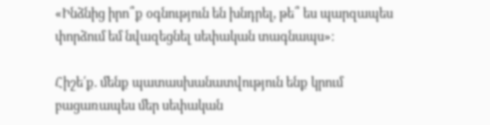«Ինձնից իրո՞ք օգնություն են խնդրել, թե՞ ես պարզապես փորձում եմ նվազեցնել սեփական տագնապս»։

Հիշե՛ք. մենք պատասխանատվություն ենք կրում բացառապես մեր սեփական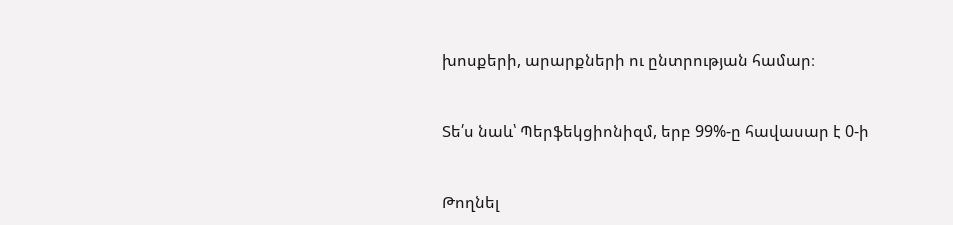խոսքերի, արարքների ու ընտրության համար։


Տե՛ս նաև՝ Պերֆեկցիոնիզմ, երբ 99%-ը հավասար է 0-ի


Թողնել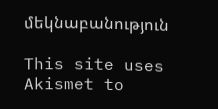մեկնաբանություն

This site uses Akismet to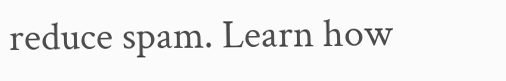reduce spam. Learn how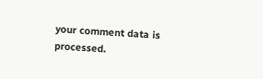your comment data is processed.